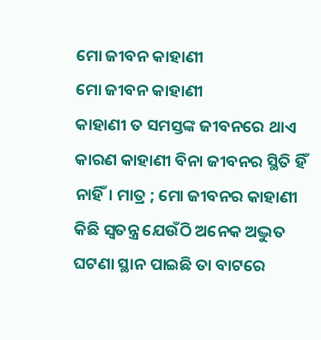ମୋ ଜୀବନ କାହାଣୀ
ମୋ ଜୀବନ କାହାଣୀ
କାହାଣୀ ତ ସମସ୍ତଙ୍କ ଜୀବନରେ ଥାଏ କାରଣ କାହାଣୀ ବିନା ଜୀବନର ସ୍ଥିତି ହିଁ ନାହିଁ। ମାତ୍ର ; ମୋ ଜୀବନର କାହାଣୀ କିଛି ସ୍ୱତନ୍ତ୍ର ଯେଉଁଠି ଅନେକ ଅଦ୍ଭୁତ ଘଟଣା ସ୍ଥାନ ପାଇଛି ତା ବାଟରେ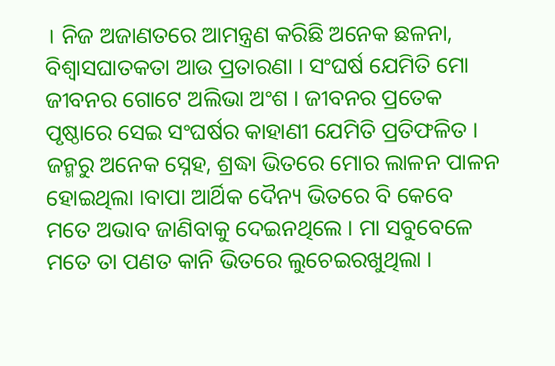। ନିଜ ଅଜାଣତରେ ଆମନ୍ତ୍ରଣ କରିଛି ଅନେକ ଛଳନା, ବିଶ୍ୱାସଘାତକତା ଆଉ ପ୍ରତାରଣା । ସଂଘର୍ଷ ଯେମିତି ମୋ ଜୀବନର ଗୋଟେ ଅଲିଭା ଅଂଶ । ଜୀବନର ପ୍ରତେକ ପୃଷ୍ଠାରେ ସେଇ ସଂଘର୍ଷର କାହାଣୀ ଯେମିତି ପ୍ରତିଫଳିତ ।
ଜନ୍ମରୁ ଅନେକ ସ୍ନେହ, ଶ୍ରଦ୍ଧା ଭିତରେ ମୋର ଲାଳନ ପାଳନ ହୋଇଥିଲା ।ବାପା ଆର୍ଥିକ ଦୈନ୍ୟ ଭିତରେ ବି କେବେ ମତେ ଅଭାବ ଜାଣିବାକୁ ଦେଇନଥିଲେ । ମା ସବୁବେଳେ ମତେ ତା ପଣତ କାନି ଭିତରେ ଲୁଚେଇରଖୁଥିଲା ।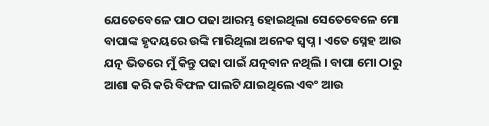ଯେତେବେଳେ ପାଠ ପଢା ଆରମ୍ଭ ହୋଇଥିଲା ସେତେବେଳେ ମୋ ବାପାଙ୍କ ହୃଦୟରେ ଉଙ୍କି ମାରିଥିଲା ଅନେକ ସ୍ବପ୍ନ । ଏତେ ସ୍ନେହ ଆଉ ଯତ୍ନ ଭିତରେ ମୁଁ କିନ୍ତୁ ପଢା ପାଇଁ ଯତ୍ନବାନ ନଥିଲି । ବାପା ମୋ ଠାରୁ ଆଶା କରି କରି ବିଫଳ ପାଲଟି ଯାଇଥିଲେ ଏବଂ ଆଉ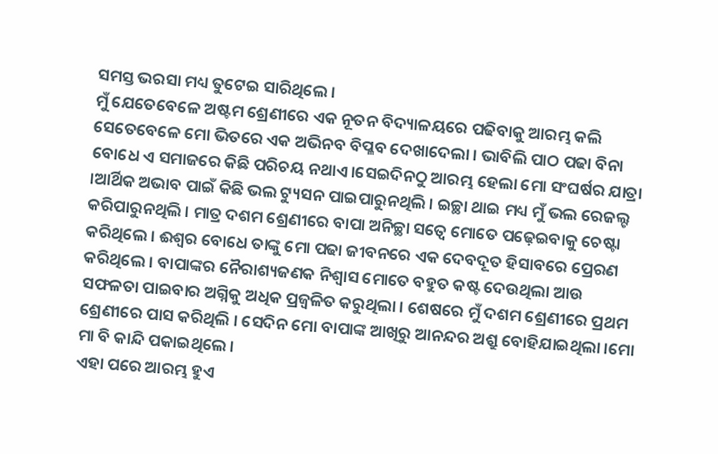ସମସ୍ତ ଭରସା ମଧ୍ୟ ତୁଟେଇ ସାରିଥିଲେ ।
ମୁଁ ଯେତେବେଳେ ଅଷ୍ଟମ ଶ୍ରେଣୀରେ ଏକ ନୂତନ ବିଦ୍ୟାଳୟରେ ପଢିବାକୁ ଆରମ୍ଭ କଲି ସେତେବେଳେ ମୋ ଭିତରେ ଏକ ଅଭିନବ ବିପ୍ଳବ ଦେଖାଦେଲା । ଭାବିଲି ପାଠ ପଢା ବିନା ବୋଧେ ଏ ସମାଜରେ କିଛି ପରିଚୟ ନଥାଏ।ସେଇଦିନଠୁ ଆରମ୍ଭ ହେଲା ମୋ ସଂଘର୍ଷର ଯାତ୍ରା ।ଆର୍ଥିକ ଅଭାବ ପାଇଁ କିଛି ଭଲ ଟ୍ୟୁସନ ପାଇପାରୁନଥିଲି । ଇଚ୍ଛା ଥାଇ ମଧ୍ୟ ମୁଁ ଭଲ ରେଜଲ୍ଟ କରିପାରୁନଥିଲି । ମାତ୍ର ଦଶମ ଶ୍ରେଣୀରେ ବାପା ଅନିଚ୍ଛା ସତ୍ୱେ ମୋତେ ପଢ଼େଇବାକୁ ଚେଷ୍ଟା କରିଥିଲେ । ଈଶ୍ୱର ବୋଧେ ତାଙ୍କୁ ମୋ ପଢା ଜୀବନରେ ଏକ ଦେବଦୂତ ହିସାବରେ ପ୍ରେରଣ କରିଥିଲେ । ବାପାଙ୍କର ନୈରାଶ୍ୟଜଣକ ନିଶ୍ୱାସ ମୋତେ ବହୁତ କଷ୍ଟ ଦେଉଥିଲା ଆଉ ସଫଳତା ପାଇବାର ଅଗ୍ନିକୁ ଅଧିକ ପ୍ରଜ୍ବଳିତ କରୁଥିଲା । ଶେଷରେ ମୁଁ ଦଶମ ଶ୍ରେଣୀରେ ପ୍ରଥମ ଶ୍ରେଣୀରେ ପାସ କରିଥିଲି । ସେଦିନ ମୋ ବାପାଙ୍କ ଆଖିରୁ ଆନନ୍ଦର ଅଶ୍ରୁ ବୋହିଯାଇଥିଲା ।ମୋ ମା ବି କାନ୍ଦି ପକାଇଥିଲେ ।
ଏହା ପରେ ଆରମ୍ଭ ହୁଏ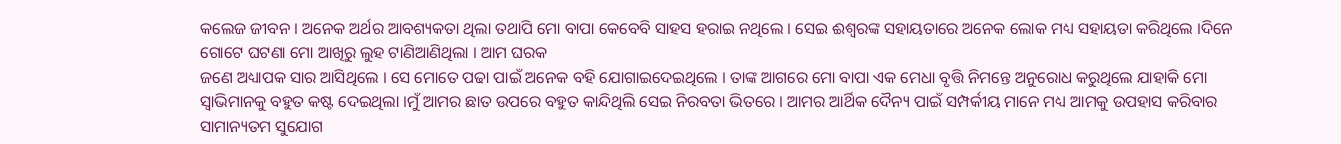କଲେଜ ଜୀବନ । ଅନେକ ଅର୍ଥର ଆବଶ୍ୟକତା ଥିଲା ତଥାପି ମୋ ବାପା କେବେବି ସାହସ ହରାଇ ନଥିଲେ । ସେଇ ଈଶ୍ୱରଙ୍କ ସହାୟତାରେ ଅନେକ ଲୋକ ମଧ୍ୟ ସହାୟତା କରିଥିଲେ ।ଦିନେ ଗୋଟେ ଘଟଣା ମୋ ଆଖିରୁ ଲୁହ ଟାଣିଆଣିଥିଲା । ଆମ ଘରକ
ଜଣେ ଅଧ୍ୟାପକ ସାର ଆସିଥିଲେ । ସେ ମୋତେ ପଢା ପାଇଁ ଅନେକ ବହି ଯୋଗାଇଦେଇଥିଲେ । ତାଙ୍କ ଆଗରେ ମୋ ବାପା ଏକ ମେଧା ବୃତ୍ତି ନିମନ୍ତେ ଅନୁରୋଧ କରୁଥିଲେ ଯାହାକି ମୋ ସ୍ୱାଭିମାନକୁ ବହୁତ କଷ୍ଟ ଦେଇଥିଲା ।ମୁଁ ଆମର ଛାତ ଉପରେ ବହୁତ କାନ୍ଦିଥିଲି ସେଇ ନିରବତା ଭିତରେ । ଆମର ଆର୍ଥିକ ଦୈନ୍ୟ ପାଇଁ ସମ୍ପର୍କୀୟ ମାନେ ମଧ୍ୟ ଆମକୁ ଉପହାସ କରିବାର ସାମାନ୍ୟତମ ସୁଯୋଗ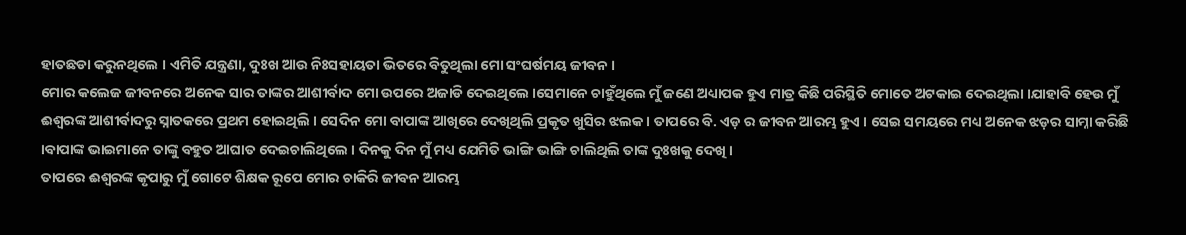ହାତଛଡା କରୁନଥିଲେ । ଏମିତି ଯନ୍ତ୍ରଣା, ଦୁଃଖ ଆଉ ନିଃସହାୟତା ଭିତରେ ବିତୁଥିଲା ମୋ ସଂଘର୍ଷମୟ ଜୀବନ ।
ମୋର କଲେଜ ଜୀବନରେ ଅନେକ ସାର ତାଙ୍କର ଆଶୀର୍ବାଦ ମୋ ଉପରେ ଅଜାଡି ଦେଇଥିଲେ ।ସେମାନେ ଚାହୁଁଥିଲେ ମୁଁ ଜଣେ ଅଧ୍ୟାପକ ହୁଏ ମାତ୍ର କିଛି ପରିସ୍ଥିତି ମୋତେ ଅଟକାଇ ଦେଇଥିଲା ।ଯାହାବି ହେଉ ମୁଁ ଈଶ୍ୱରଙ୍କ ଆଶୀର୍ବାଦରୁ ସ୍ନାତକରେ ପ୍ରଥମ ହୋଇଥିଲି । ସେଦିନ ମୋ ବାପାଙ୍କ ଆଖିରେ ଦେଖିଥିଲି ପ୍ରକୃତ ଖୁସିର ଝଲକ । ତାପରେ ବି. ଏଡ଼ ର ଜୀବନ ଆରମ୍ଭ ହୁଏ । ସେଇ ସମୟରେ ମଧ୍ୟ ଅନେକ ଝଡ଼ର ସାମ୍ନା କରିଛି ।ବାପାଙ୍କ ଭାଇମାନେ ତାଙ୍କୁ ବହୁତ ଆଘାତ ଦେଇଚାଲିଥିଲେ । ଦିନକୁ ଦିନ ମୁଁ ମଧ୍ୟ ଯେମିତି ଭାଙ୍ଗି ଭାଙ୍ଗି ଚାଲିଥିଲି ତାଙ୍କ ଦୁଃଖକୁ ଦେଖି ।
ତାପରେ ଈଶ୍ୱରଙ୍କ କୃପାରୁ ମୁଁ ଗୋଟେ ଶିକ୍ଷକ ରୂପେ ମୋର ଚାକିରି ଜୀବନ ଆରମ୍ଭ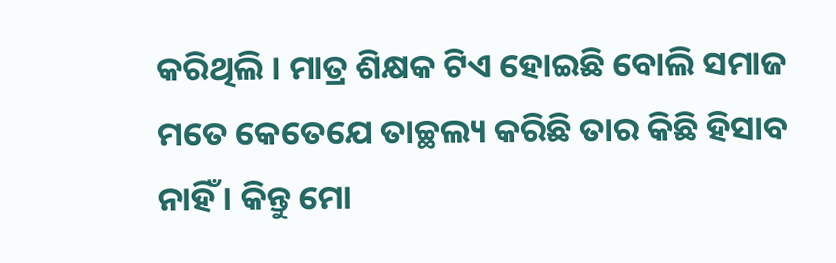କରିଥିଲି । ମାତ୍ର ଶିକ୍ଷକ ଟିଏ ହୋଇଛି ବୋଲି ସମାଜ ମତେ କେତେଯେ ତାଚ୍ଛଲ୍ୟ କରିଛି ତାର କିଛି ହିସାବ ନାହିଁ । କିନ୍ତୁ ମୋ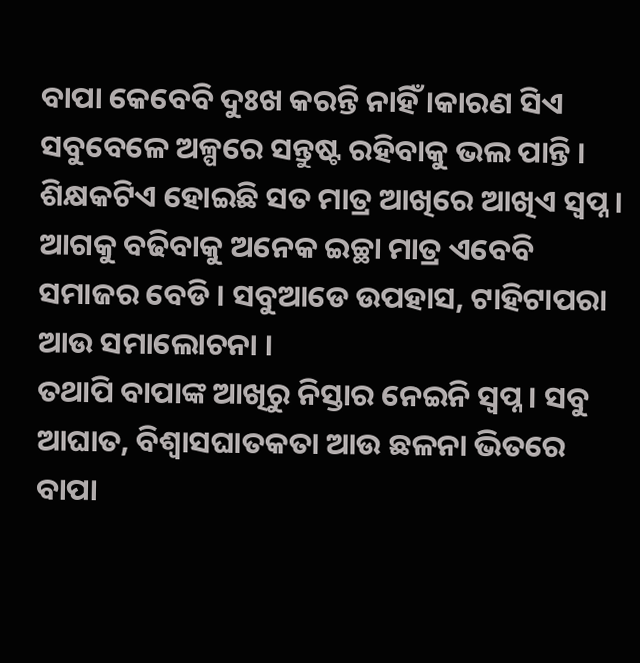ବାପା କେବେବି ଦୁଃଖ କରନ୍ତି ନାହିଁ ।କାରଣ ସିଏ ସବୁବେଳେ ଅଳ୍ପରେ ସନ୍ତୁଷ୍ଟ ରହିବାକୁ ଭଲ ପାନ୍ତି ।
ଶିକ୍ଷକଟିଏ ହୋଇଛି ସତ ମାତ୍ର ଆଖିରେ ଆଖିଏ ସ୍ୱପ୍ନ । ଆଗକୁ ବଢିବାକୁ ଅନେକ ଇଚ୍ଛା ମାତ୍ର ଏବେବି ସମାଜର ବେଡି । ସବୁଆଡେ ଉପହାସ, ଟାହିଟାପରା ଆଉ ସମାଲୋଚନା ।
ତଥାପି ବାପାଙ୍କ ଆଖିରୁ ନିସ୍ତାର ନେଇନି ସ୍ବପ୍ନ । ସବୁ ଆଘାତ, ବିଶ୍ୱାସଘାତକତା ଆଉ ଛଳନା ଭିତରେ ବାପା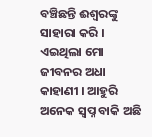ବଞ୍ଚିଛନ୍ତି ଈଶ୍ୱରଙ୍କୁ ସାହାରା କରି ।
ଏଇଥିଲା ମୋ ଜୀବନର ଅଧା କାହାଣୀ । ଆହୁରି ଅନେକ ସ୍ବପ୍ନ ବାକି ଅଛି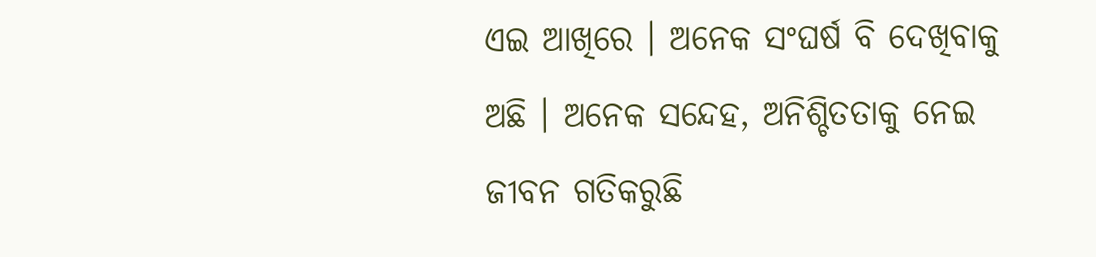ଏଇ ଆଖିରେ । ଅନେକ ସଂଘର୍ଷ ବି ଦେଖିବାକୁ ଅଛି । ଅନେକ ସନ୍ଦେହ, ଅନିଶ୍ଚିତତାକୁ ନେଇ ଜୀବନ ଗତିକରୁଛି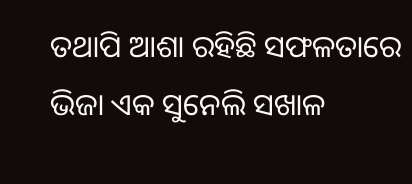ତଥାପି ଆଶା ରହିଛି ସଫଳତାରେ ଭିଜା ଏକ ସୁନେଲି ସଖାଳ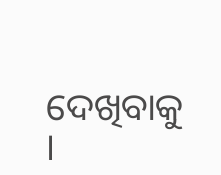ଦେଖିବାକୁ ।